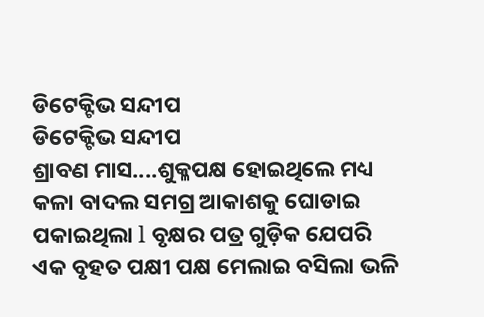ଡିଟେକ୍ଟିଭ ସନ୍ଦୀପ
ଡିଟେକ୍ଟିଭ ସନ୍ଦୀପ
ଶ୍ରାବଣ ମାସ....ଶୁକ୍ଳପକ୍ଷ ହୋଇଥିଲେ ମଧ୍ୟ କଳା ବାଦଲ ସମଗ୍ର ଆକାଶକୁ ଘୋଡାଇ ପକାଇଥିଲା l ବୃକ୍ଷର ପତ୍ର ଗୁଡ଼ିକ ଯେପରି ଏକ ବୃହତ ପକ୍ଷୀ ପକ୍ଷ ମେଲାଇ ବସିଲା ଭଳି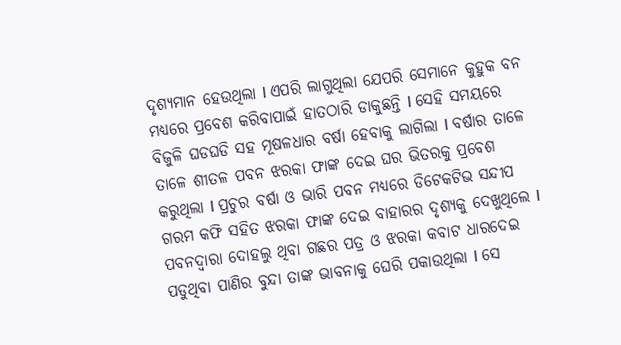ଦୃଶ୍ୟମାନ ହେଉଥିଲା l ଏପରି ଲାଗୁଥିଲା ଯେପରି ସେମାନେ କୁହୁକ ବନ ମଧ୍ୟରେ ପ୍ରବେଶ କରିବାପାଇଁ ହାତଠାରି ଡାକୁଛନ୍ତି l ସେହି ସମୟରେ ବିଜୁଳି ଘଡଘଡି ସହ ମୂଷଳଧାର ବର୍ଷା ହେବାକୁ ଲାଗିଲା l ବର୍ଷାର ତାଳେ ତାଳେ ଶୀତଳ ପବନ ଝରକା ଫାଙ୍କ ଦେଇ ଘର ଭିତରକୁ ପ୍ରବେଶ କରୁଥିଲା l ପ୍ରଚୁର ବର୍ଷା ଓ ଭାରି ପବନ ମଧ୍ୟରେ ଡିଟେକଟିଭ ସନ୍ଦୀପ ଗରମ କଫି ସହିତ ଝରକା ଫାଙ୍କ ଦେଇ ବାହାରର ଦୃଶ୍ୟକୁ ଦେଖୁଥିଲେ l ପବନଦ୍ୱାରା ଦୋହଲୁ ଥିବା ଗଛର ପତ୍ର ଓ ଝରକା କବାଟ ଧାରଦେଇ ପଡୁଥିବା ପାଣିର ବୁନ୍ଦା ତାଙ୍କ ଭାବନାକୁ ଘେରି ପକାଉଥିଲା l ସେ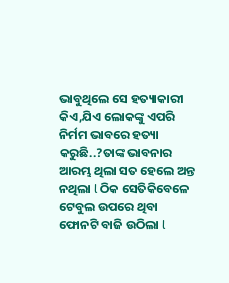ଭାବୁଥିଲେ ସେ ହତ୍ୟାକାରୀ କିଏ,ଯିଏ ଲୋକଙ୍କୁ ଏପରି ନିର୍ମମ ଭାବରେ ହତ୍ୟା କରୁଛି..?ତାଙ୍କ ଭାବନାର ଆରମ୍ଭ ଥିଲା ସତ ହେଲେ ଅନ୍ତ ନଥିଲା l ଠିକ ସେତିକିବେଳେ ଟେବୁଲ ଉପରେ ଥିବା ଫୋନଟି ବାଜି ଉଠିଲା l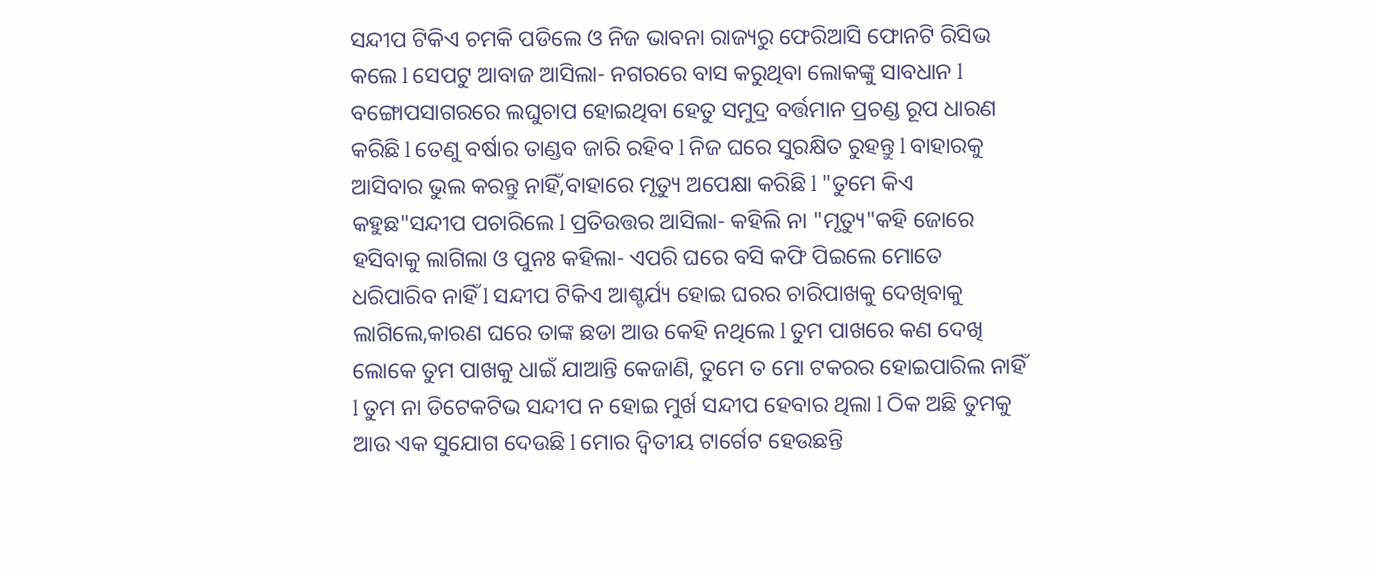ସନ୍ଦୀପ ଟିକିଏ ଚମକି ପଡିଲେ ଓ ନିଜ ଭାବନା ରାଜ୍ୟରୁ ଫେରିଆସି ଫୋନଟି ରିସିଭ କଲେ l ସେପଟୁ ଆବାଜ ଆସିଲା- ନଗରରେ ବାସ କରୁଥିବା ଲୋକଙ୍କୁ ସାବଧାନ l ବଙ୍ଗୋପସାଗରରେ ଲଘୁଚାପ ହୋଇଥିବା ହେତୁ ସମୁଦ୍ର ବର୍ତ୍ତମାନ ପ୍ରଚଣ୍ଡ ରୂପ ଧାରଣ କରିଛି l ତେଣୁ ବର୍ଷାର ତାଣ୍ଡବ ଜାରି ରହିବ l ନିଜ ଘରେ ସୁରକ୍ଷିତ ରୁହନ୍ତୁ l ବାହାରକୁ ଆସିବାର ଭୁଲ କରନ୍ତୁ ନାହିଁ,ବାହାରେ ମୃତ୍ୟୁ ଅପେକ୍ଷା କରିଛି l "ତୁମେ କିଏ କହୁଛ"ସନ୍ଦୀପ ପଚାରିଲେ l ପ୍ରତିଉତ୍ତର ଆସିଲା- କହିଲି ନା "ମୃତ୍ୟୁ"କହି ଜୋରେ ହସିବାକୁ ଲାଗିଲା ଓ ପୁନଃ କହିଲା- ଏପରି ଘରେ ବସି କଫି ପିଇଲେ ମୋତେ ଧରିପାରିବ ନାହିଁ l ସନ୍ଦୀପ ଟିକିଏ ଆଶ୍ଚର୍ଯ୍ୟ ହୋଇ ଘରର ଚାରିପାଖକୁ ଦେଖିବାକୁ ଲାଗିଲେ,କାରଣ ଘରେ ତାଙ୍କ ଛଡା ଆଉ କେହି ନଥିଲେ l ତୁମ ପାଖରେ କଣ ଦେଖି ଲୋକେ ତୁମ ପାଖକୁ ଧାଇଁ ଯାଆନ୍ତି କେଜାଣି, ତୁମେ ତ ମୋ ଟକରର ହୋଇପାରିଲ ନାହିଁ l ତୁମ ନା ଡିଟେକଟିଭ ସନ୍ଦୀପ ନ ହୋଇ ମୁର୍ଖ ସନ୍ଦୀପ ହେବାର ଥିଲା l ଠିକ ଅଛି ତୁମକୁ ଆଉ ଏକ ସୁଯୋଗ ଦେଉଛି l ମୋର ଦ୍ୱିତୀୟ ଟାର୍ଗେଟ ହେଉଛନ୍ତି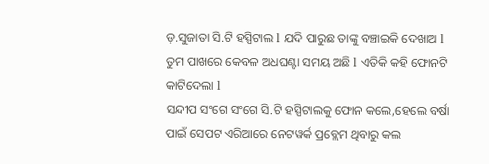ଡ଼.ସୁଜାତା ସି.ଟି ହସ୍ପିଟାଲ l ଯଦି ପାରୁଛ ତାଙ୍କୁ ବଞ୍ଚାଇକି ଦେଖାଅ l ତୁମ ପାଖରେ କେବଳ ଅଧଘଣ୍ଟା ସମୟ ଅଛି l ଏତିକି କହି ଫୋନଟି କାଟିଦେଲା l
ସନ୍ଦୀପ ସଂଗେ ସଂଗେ ସି.ଟି ହସ୍ପିଟାଲକୁ ଫୋନ କଲେ,ହେଲେ ବର୍ଷା ପାଇଁ ସେପଟ ଏରିଆରେ ନେଟୱର୍କ ପ୍ରବ୍ଲେମ ଥିବାରୁ କଲ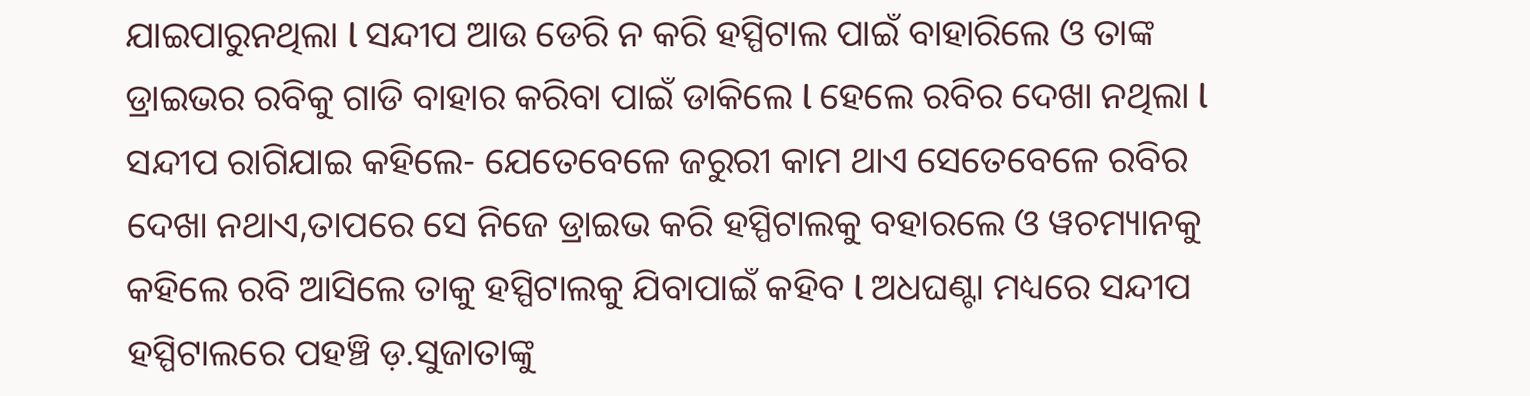ଯାଇପାରୁନଥିଲା l ସନ୍ଦୀପ ଆଉ ଡେରି ନ କରି ହସ୍ପିଟାଲ ପାଇଁ ବାହାରିଲେ ଓ ତାଙ୍କ ଡ୍ରାଇଭର ରବିକୁ ଗାଡି ବାହାର କରିବା ପାଇଁ ଡାକିଲେ l ହେଲେ ରବିର ଦେଖା ନଥିଲା l ସନ୍ଦୀପ ରାଗିଯାଇ କହିଲେ- ଯେତେବେଳେ ଜରୁରୀ କାମ ଥାଏ ସେତେବେଳେ ରବିର ଦେଖା ନଥାଏ,ତାପରେ ସେ ନିଜେ ଡ୍ରାଇଭ କରି ହସ୍ପିଟାଲକୁ ବହାରଲେ ଓ ୱଚମ୍ୟାନକୁ କହିଲେ ରବି ଆସିଲେ ତାକୁ ହସ୍ପିଟାଲକୁ ଯିବାପାଇଁ କହିବ l ଅଧଘଣ୍ଟା ମଧ୍ୟରେ ସନ୍ଦୀପ ହସ୍ପିଟାଲରେ ପହଞ୍ଚି ଡ଼.ସୁଜାତାଙ୍କୁ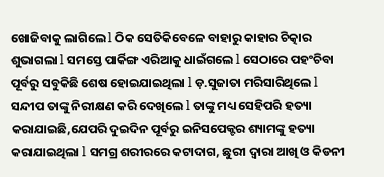ଖୋଜିବାକୁ ଲାଗିଲେ l ଠିକ ସେତିକିବେଳେ ବାହାରୁ କାହାର ଚିତ୍କାର ଶୁଭାଗଲା l ସମସ୍ତେ ପାର୍କିଙ୍ଗ ଏରିଆକୁ ଧାଇଁଗଲେ l ସେଠାରେ ପହଂଚିବା ପୂର୍ବରୁ ସବୁକିଛି ଶେଷ ହୋଇଯାଇଥିଲା l ଡ଼.ସୁଜାତା ମରିସାରିଥିଲେ l ସନ୍ଦୀପ ତାଙ୍କୁ ନିରୀକ୍ଷଣ କରି ଦେଖିଲେ l ତାଙ୍କୁ ମଧ୍ୟ ସେହିପରି ହତ୍ୟା କରାଯାଇଛି,ଯେପରି ଦୁଇଦିନ ପୂର୍ବରୁ ଇନିସପେକ୍ଟର ଶ୍ୟାମଙ୍କୁ ହତ୍ୟା କରାଯାଇଥିଲା l ସମଗ୍ର ଶରୀରରେ କଟାଦାଗ, ଛୁରୀ ଦ୍ୱାରା ଆଖି ଓ କିଡନୀ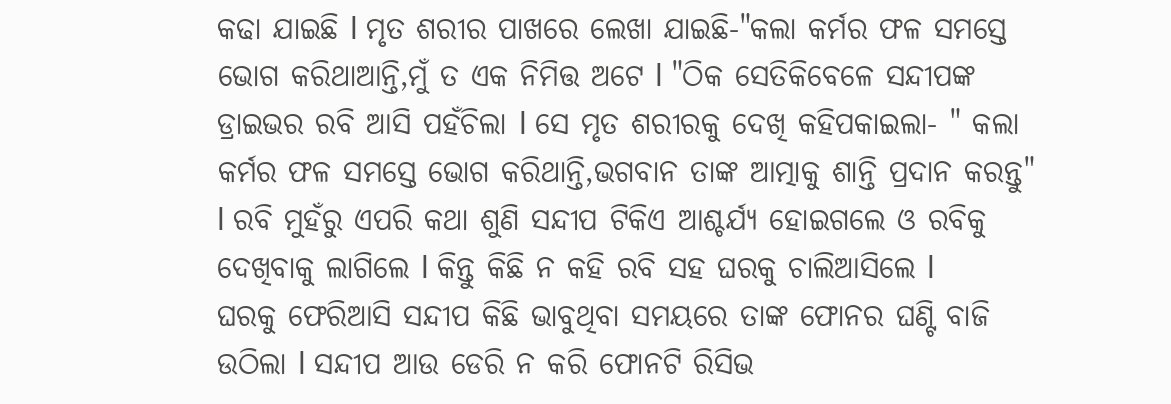କଢା ଯାଇଛି l ମୃତ ଶରୀର ପାଖରେ ଲେଖା ଯାଇଛି-"କଲା କର୍ମର ଫଳ ସମସ୍ତେ ଭୋଗ କରିଥାଆନ୍ତି,ମୁଁ ତ ଏକ ନିମିତ୍ତ ଅଟେ l "ଠିକ ସେତିକିବେଳେ ସନ୍ଦୀପଙ୍କ ଡ୍ରାଇଭର ରବି ଆସି ପହଁଚିଲା l ସେ ମୃତ ଶରୀରକୁ ଦେଖି କହିପକାଇଲା- " କଲା କର୍ମର ଫଳ ସମସ୍ତେ ଭୋଗ କରିଥାନ୍ତି,ଭଗବାନ ତାଙ୍କ ଆତ୍ମାକୁ ଶାନ୍ତି ପ୍ରଦାନ କରନ୍ତୁ" l ରବି ମୁହଁରୁ ଏପରି କଥା ଶୁଣି ସନ୍ଦୀପ ଟିକିଏ ଆଶ୍ଚର୍ଯ୍ୟ ହୋଇଗଲେ ଓ ରବିକୁ ଦେଖିବାକୁ ଲାଗିଲେ l କିନ୍ତୁ କିଛି ନ କହି ରବି ସହ ଘରକୁ ଚାଲିଆସିଲେ l
ଘରକୁ ଫେରିଆସି ସନ୍ଦୀପ କିଛି ଭାବୁଥିବା ସମୟରେ ତାଙ୍କ ଫୋନର ଘଣ୍ଟି ବାଜି ଉଠିଲା l ସନ୍ଦୀପ ଆଉ ଡେରି ନ କରି ଫୋନଟି ରିସିଭ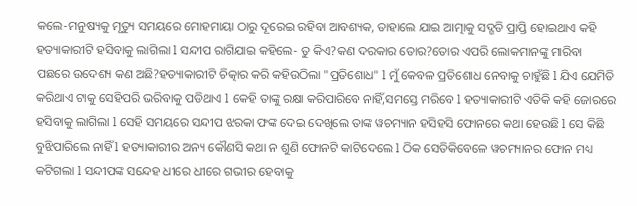କଲେ-ମନୁଷ୍ୟକୁ ମୃତ୍ୟୁ ସମୟରେ ମୋହମାୟା ଠାରୁ ଦୂରେଇ ରହିବା ଆବଶ୍ୟକ, ତାହାଲେ ଯାଇ ଆତ୍ମାକୁ ସଦ୍ଗତି ପ୍ରାପ୍ତି ହୋଇଥାଏ କହି ହତ୍ୟାକାରୀଟି ହସିବାକୁ ଲାଗିଲା l ସନ୍ଦୀପ ରାଗିଯାଇ କହିଲେ- ତୁ କିଏ?କଣ ଦରକାର ତୋର?ତୋର ଏପରି ଲୋକମାନଙ୍କୁ ମାରିବା ପଛରେ ଉଦେଶ୍ୟ କଣ ଅଛି?ହତ୍ୟାକାରୀଟି ଚିତ୍କାର କରି କହିଉଠିଲା "ପ୍ରତିଶୋଧ" l ମୁଁ କେବଳ ପ୍ରତିଶୋଧ ନେବାକୁ ଚାହୁଁଛି l ଯିଏ ଯେମିତି କରିଥାଏ ଟାକୁ ସେହିପରି ଭରିବାକୁ ପଡିଥାଏ l କେହି ତାଙ୍କୁ ରକ୍ଷା କରିପାରିବେ ନାହିଁ,ସମସ୍ତେ ମରିବେ l ହତ୍ୟାକାରୀଟି ଏତିକି କହି ଜୋରରେ ହସିବାକୁ ଲାଗିଲା l ସେହି ସମୟରେ ସନ୍ଦୀପ ଝରକା ଫଙ୍କ ଦେଇ ଦେଖିଲେ ତାଙ୍କ ୱଚମ୍ୟାନ ହସିହସି ଫୋନରେ କଥା ହେଉଛି l ସେ କିଛି ବୁଝିପାରିଲେ ନାହିଁ l ହତ୍ୟାକାରୀର ଅନ୍ୟ କୌଣସି କଥା ନ ଶୁଣି ଫୋନଟି କାଟିଦେଲେ l ଠିକ ସେତିକିବେଳେ ୱଚମ୍ୟାନର ଫୋନ ମଧ୍ୟ କଟିଗଲା l ସନ୍ଦୀପଙ୍କ ସନ୍ଦେହ ଧୀରେ ଧୀରେ ଗଭୀର ହେବାକୁ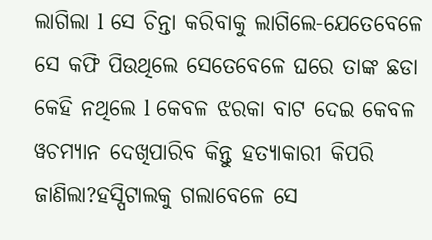ଲାଗିଲା l ସେ ଚିନ୍ତା କରିବାକୁ ଲାଗିଲେ-ଯେତେବେଳେ ସେ କଫି ପିଉଥିଲେ ସେତେବେଳେ ଘରେ ତାଙ୍କ ଛଡା କେହି ନଥିଲେ l କେବଳ ଝରକା ବାଟ ଦେଇ କେବଳ ୱଚମ୍ୟାନ ଦେଖିପାରିବ କିନ୍ତୁ ହତ୍ୟାକାରୀ କିପରି ଜାଣିଲା?ହସ୍ପିଟାଲକୁ ଗଲାବେଳେ ସେ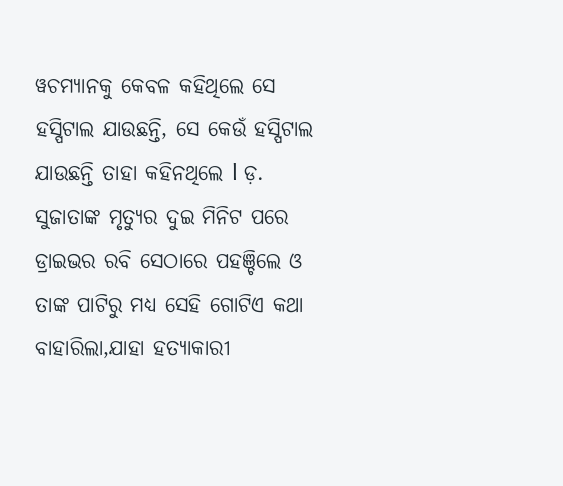ୱଚମ୍ୟାନକୁ କେବଳ କହିଥିଲେ ସେ ହସ୍ପିଟାଲ ଯାଉଛନ୍ତି, ସେ କେଉଁ ହସ୍ପିଟାଲ ଯାଉଛନ୍ତି ତାହା କହିନଥିଲେ l ଡ଼. ସୁଜାତାଙ୍କ ମୃତ୍ୟୁର ଦୁଇ ମିନିଟ ପରେ ଡ୍ରାଇଭର ରବି ସେଠାରେ ପହଞ୍ଚିଲେ ଓ ତାଙ୍କ ପାଟିରୁ ମଧ୍ୟ ସେହି ଗୋଟିଏ କଥା ବାହାରିଲା,ଯାହା ହତ୍ୟାକାରୀ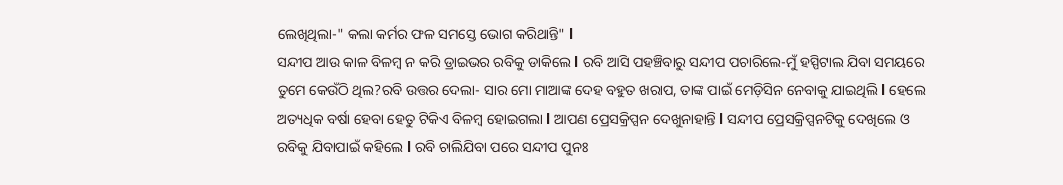ଲେଖିଥିଲା-" କଲା କର୍ମର ଫଳ ସମସ୍ତେ ଭୋଗ କରିଥାନ୍ତି" l
ସନ୍ଦୀପ ଆଉ କାଳ ବିଳମ୍ବ ନ କରି ଡ୍ରାଇଭର ରବିକୁ ଡାକିଲେ l ରବି ଆସି ପହଞ୍ଚିବାରୁ ସନ୍ଦୀପ ପଚାରିଲେ-ମୁଁ ହସ୍ପିଟାଲ ଯିବା ସମୟରେ ତୁମେ କେଉଁଠି ଥିଲ?ରବି ଉତ୍ତର ଦେଲା- ସାର ମୋ ମାଆଙ୍କ ଦେହ ବହୁତ ଖରାପ, ତାଙ୍କ ପାଇଁ ମେଡ଼ିସିନ ନେବାକୁ ଯାଇଥିଲି l ହେଲେ ଅତ୍ୟଧିକ ବର୍ଷା ହେବା ହେତୁ ଟିକିଏ ବିଳମ୍ବ ହୋଇଗଲା l ଆପଣ ପ୍ରେସକ୍ରିପ୍ସନ ଦେଖୁନାହାନ୍ତି l ସନ୍ଦୀପ ପ୍ରେସକ୍ରିପ୍ସନଟିକୁ ଦେଖିଲେ ଓ ରବିକୁ ଯିବାପାଇଁ କହିଲେ l ରବି ଚାଲିଯିବା ପରେ ସନ୍ଦୀପ ପୁନଃ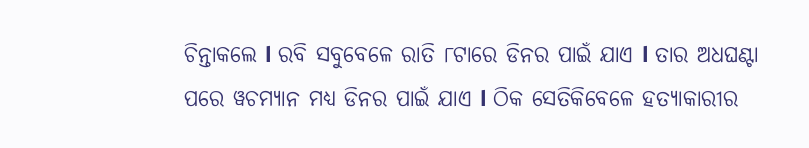ଚିନ୍ତାକଲେ l ରବି ସବୁବେଳେ ରାତି ୮ଟାରେ ଡିନର ପାଇଁ ଯାଏ l ତାର ଅଧଘଣ୍ଟା ପରେ ୱଚମ୍ୟାନ ମଧ୍ୟ ଡିନର ପାଇଁ ଯାଏ l ଠିକ ସେତିକିବେଳେ ହତ୍ୟାକାରୀର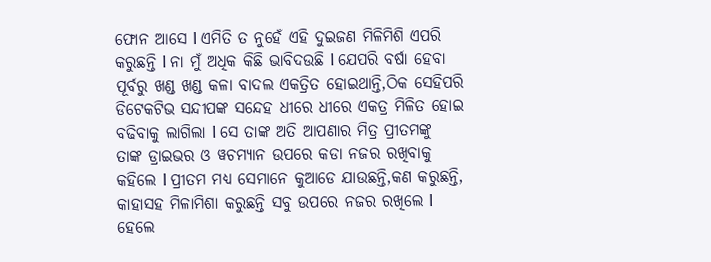ଫୋନ ଆସେ l ଏମିତି ତ ନୁହେଁ ଏହି ଦୁଇଜଣ ମିଳିମିଶି ଏପରି କରୁଛନ୍ତି l ନା ମୁଁ ଅଧିକ କିଛି ଭାବିଦଉଛି l ଯେପରି ବର୍ଷା ହେବା ପୂର୍ବରୁ ଖଣ୍ଡ ଖଣ୍ଡ କଳା ବାଦଲ ଏକତ୍ରିତ ହୋଇଥାନ୍ତି,ଠିକ ସେହିପରି ଡିଟେକଟିଭ ସନ୍ଦୀପଙ୍କ ସନ୍ଦେହ ଧୀରେ ଧୀରେ ଏକତ୍ର ମିଳିତ ହୋଇ ବଢିବାକୁ ଲାଗିଲା l ସେ ତାଙ୍କ ଅତି ଆପଣାର ମିତ୍ର ପ୍ରୀତମଙ୍କୁ ତାଙ୍କ ଡ୍ରାଇଭର ଓ ୱଚମ୍ୟାନ ଉପରେ କଡା ନଜର ରଖିବାକୁ କହିଲେ l ପ୍ରୀତମ ମଧ୍ୟ ସେମାନେ କୁଆଡେ ଯାଉଛନ୍ତି,କଣ କରୁଛନ୍ତି, କାହାସହ ମିଳାମିଶା କରୁଛନ୍ତି ସବୁ ଉପରେ ନଜର ରଖିଲେ l ହେଲେ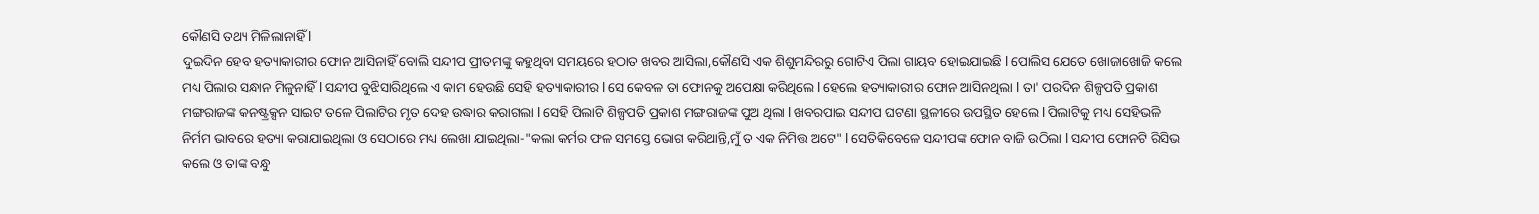କୌଣସି ତଥ୍ୟ ମିଳିଲାନାହିଁ l
ଦୁଇଦିନ ହେବ ହତ୍ୟାକାରୀର ଫୋନ ଆସିନାହିଁ ବୋଲି ସନ୍ଦୀପ ପ୍ରୀତମଙ୍କୁ କହୁଥିବା ସମୟରେ ହଠାତ ଖବର ଆସିଲା,କୌଣସି ଏକ ଶିଶୁମନ୍ଦିରରୁ ଗୋଟିଏ ପିଲା ଗାୟବ ହୋଇଯାଇଛି l ପୋଲିସ ଯେତେ ଖୋଜାଖୋଜି କଲେ ମଧ୍ୟ ପିଲାର ସନ୍ଧାନ ମିଳୁନାହିଁ l ସନ୍ଦୀପ ବୁଝିସାରିଥିଲେ ଏ କାମ ହେଉଛି ସେହି ହତ୍ୟାକାରୀର l ସେ କେବଳ ତା ଫୋନକୁ ଅପେକ୍ଷା କରିଥିଲେ l ହେଲେ ହତ୍ୟାକାରୀର ଫୋନ ଆସିନଥିଲା l ତା' ପରଦିନ ଶିଳ୍ପପତି ପ୍ରକାଶ ମଙ୍ଗରାଜଙ୍କ କନଷ୍ଟ୍ରକ୍ସନ ସାଇଟ ତଳେ ପିଲାଟିର ମୃତ ଦେହ ଉଦ୍ଧାର କରାଗଲା l ସେହି ପିଲାଟି ଶିଳ୍ପପତି ପ୍ରକାଶ ମଙ୍ଗରାଜଙ୍କ ପୁଅ ଥିଲା l ଖବରପାଇ ସନ୍ଦୀପ ଘଟଣା ସ୍ଥଳୀରେ ଉପସ୍ଥିତ ହେଲେ l ପିଲାଟିକୁ ମଧ୍ୟ ସେହିଭଳି ନିର୍ମମ ଭାବରେ ହତ୍ୟା କରାଯାଇଥିଲା ଓ ସେଠାରେ ମଧ୍ୟ ଲେଖା ଯାଇଥିଲା-"କଲା କର୍ମର ଫଳ ସମସ୍ତେ ଭୋଗ କରିଥାନ୍ତି,ମୁଁ ତ ଏକ ନିମିତ୍ତ ଅଟେ" l ସେତିକିବେଳେ ସନ୍ଦୀପଙ୍କ ଫୋନ ବାଜି ଉଠିଲା l ସନ୍ଦୀପ ଫୋନଟି ରିସିଭ କଲେ ଓ ତାଙ୍କ ବନ୍ଧୁ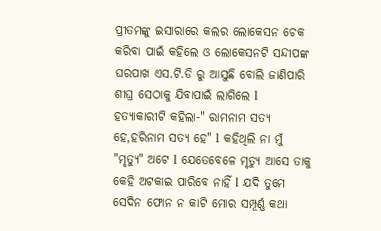ପ୍ରୀତମଙ୍କୁ ଇସାରାରେ କଲର ଲୋକେସନ ଚେକ କରିବା ପାଇଁ କହିଲେ ଓ ଲୋକେସନଟି ସନ୍ଦୀପଙ୍କ ଘରପାଖ ଏସ.ଟି.ଡି ରୁ ଆସୁଛି ବୋଲି ଜାଣିପାରି ଶୀଘ୍ର ସେଠାକୁ ଯିବାପାଇଁ ଲାଗିଲେ l ହତ୍ୟାକାରୀଟି କହିଲା-" ରାମନାମ ସତ୍ୟ ହେ,ହରିନାମ ସତ୍ୟ ହେ" l କହିଥିଲି ନା ମୁଁ "ମୃତ୍ୟୁ" ଅଟେ l ଯେତେବେଳେ ମୃତ୍ୟୁ ଆସେ ତାକୁ କେହି ଅଟକାଇ ପାରିବେ ନାହିଁ l ଯଦି ତୁମେ ସେଦିନ ଫୋନ ନ କାଟି ମୋର ସମ୍ପୂର୍ଣ୍ଣ କଥା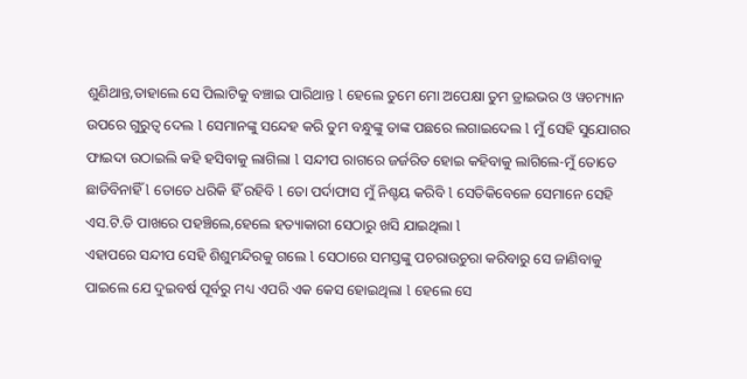ଶୁଣିଥାନ୍ତ,ତାହାଲେ ସେ ପିଲାଟିକୁ ବଞ୍ଚାଇ ପାରିଥାନ୍ତ l ହେଲେ ତୁମେ ମୋ ଅପେକ୍ଷା ତୁମ ଡ୍ରାଇଭର ଓ ୱଚମ୍ୟାନ ଉପରେ ଗୁରୁତ୍ୱ ଦେଲ l ସେମାନଙ୍କୁ ସନ୍ଦେହ କରି ତୁମ ବନ୍ଧୁଙ୍କୁ ତାଙ୍କ ପଛରେ ଲଗାଇଦେଲ l ମୁଁ ସେହି ସୁଯୋଗର ଫାଇଦା ଉଠାଇଲି କହି ହସିବାକୁ ଲାଗିଲା l ସନ୍ଦୀପ ରାଗରେ ଜର୍ଜରିତ ହୋଇ କହିବାକୁ ଲାଗିଲେ-ମୁଁ ତୋତେ ଛାଡିବିନାହିଁ l ତୋତେ ଧରିକି ହିଁ ରହିବି l ତୋ ପର୍ଦାଫାସ ମୁଁ ନିଶ୍ଚୟ କରିବି l ସେତିକିବେଳେ ସେମାନେ ସେହି ଏସ.ଟି.ଡି ପାଖରେ ପହଞ୍ଚିଲେ,ହେଲେ ହତ୍ୟାକାରୀ ସେଠାରୁ ଖସି ଯାଇଥିଲା l
ଏହାପରେ ସନ୍ଦୀପ ସେହି ଶିଶୁମନ୍ଦିରକୁ ଗଲେ l ସେଠାରେ ସମସ୍ତଙ୍କୁ ପଚରାଉଚୁରା କରିବାରୁ ସେ ଜାଣିବାକୁ ପାଇଲେ ଯେ ଦୁଇବର୍ଷ ପୂର୍ବରୁ ମଧ୍ୟ ଏପରି ଏକ କେସ ହୋଇଥିଲା l ହେଲେ ସେ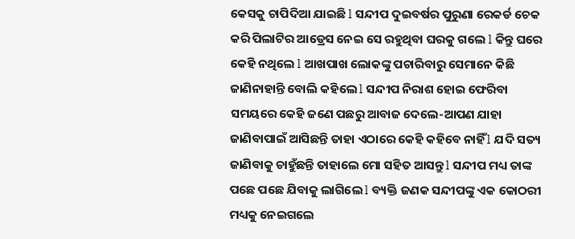କେସକୁ ଚାପିଦିଆ ଯାଇଛି l ସନ୍ଦୀପ ଦୁଇବର୍ଷର ପୁରୁଣା ରେକର୍ଡ ଚେକ କରି ପିଲାଟିର ଆଡ୍ରେସ ନେଇ ସେ ରହୁଥିବା ଘରକୁ ଗଲେ l କିନ୍ତୁ ଘରେ କେହି ନଥିଲେ l ଆଖପାଖ ଲୋକଙ୍କୁ ପଚାରିବାରୁ ସେମାନେ କିଛି ଜାଣିନାହାନ୍ତି ବୋଲି କହିଲେ l ସନ୍ଦୀପ ନିରାଶ ହୋଇ ଫେରିବା ସମୟରେ କେହି ଜଣେ ପଛରୁ ଆବାଜ ଦେଲେ-ଆପଣ ଯାହା ଜାଣିବାପାଇଁ ଆସିଛନ୍ତି ତାହା ଏଠାରେ କେହି କହିବେ ନାହିଁ l ଯଦି ସତ୍ୟ ଜାଣିବାକୁ ଚାହୁଁଛନ୍ତି ତାହାଲେ ମୋ ସହିତ ଆସନ୍ତୁ l ସନ୍ଦୀପ ମଧ୍ୟ ତାଙ୍କ ପଛେ ପଛେ ଯିବାକୁ ଲାଗିଲେ l ବ୍ୟକ୍ତି ଜଣକ ସନ୍ଦୀପଙ୍କୁ ଏକ କୋଠରୀ ମଧ୍ୟକୁ ନେଇଗଲେ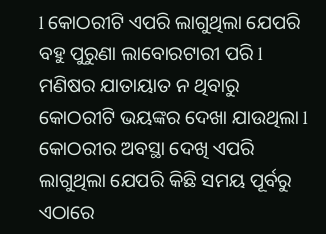l କୋଠରୀଟି ଏପରି ଲାଗୁଥିଲା ଯେପରି ବହୁ ପୁରୁଣା ଲାବୋରଟାରୀ ପରି l ମଣିଷର ଯାତାୟାତ ନ ଥିବାରୁ କୋଠରୀଟି ଭୟଙ୍କର ଦେଖା ଯାଉଥିଲା l କୋଠରୀର ଅବସ୍ଥା ଦେଖି ଏପରି ଲାଗୁଥିଲା ଯେପରି କିଛି ସମୟ ପୂର୍ବରୁ ଏଠାରେ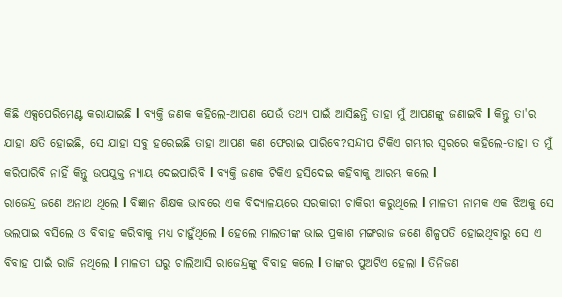କିଛି ଏକ୍ସପେରିମେଣ୍ଟ କରାଯାଇଛି l ବ୍ୟକ୍ତି ଜଣକ କହିଲେ-ଆପଣ ଯେଉଁ ତଥ୍ୟ ପାଇଁ ଆସିଛନ୍ତି ତାହା ମୁଁ ଆପଣଙ୍କୁ ଜଣାଇବି l କିନ୍ତୁ ତା'ର ଯାହା କ୍ଷତି ହୋଇଛି, ସେ ଯାହା ସବୁ ହରେଇଛି ତାହା ଆପଣ କଣ ଫେରାଇ ପାରିବେ?ସନ୍ଦୀପ ଟିକିଏ ଗମ୍ଭୀର ସ୍ୱରରେ କହିଲେ-ତାହା ତ ମୁଁ କରିପାରିବି ନାହିଁ କିନ୍ତୁ ଉପଯୁକ୍ତ ନ୍ୟାୟ ଦେଇପାରିବି l ବ୍ୟକ୍ତି ଜଣକ ଟିକିଏ ହସିଦେଇ କହିବାକୁ ଆରମ୍ଭ କଲେ l
ରାଜେନ୍ଦ୍ର ଜଣେ ଅନାଥ ଥିଲେ l ବିଜ୍ଞାନ ଶିକ୍ଷକ ଭାବରେ ଏକ ବିଦ୍ୟାଳୟରେ ସରକାରୀ ଚାକିରୀ କରୁଥିଲେ l ମାଳତୀ ନାମକ ଏକ ଝିଅକୁ ସେ ଭଲପାଇ ବସିଲେ ଓ ବିବାହ କରିବାକୁ ମଧ୍ୟ ଚାହୁଁଥିଲେ l ହେଲେ ମାଲତୀଙ୍କ ଭାଇ ପ୍ରକାଶ ମଙ୍ଗରାଜ ଜଣେ ଶିଳ୍ପପତି ହୋଇଥିବାରୁ ସେ ଏ ବିବାହ ପାଇଁ ରାଜି ନଥିଲେ l ମାଳତୀ ଘରୁ ଚାଲିଆସି ରାଜେନ୍ଦ୍ରଙ୍କୁ ବିବାହ କଲେ l ତାଙ୍କର ପୁଅଟିଏ ହେଲା l ତିନିଜଣ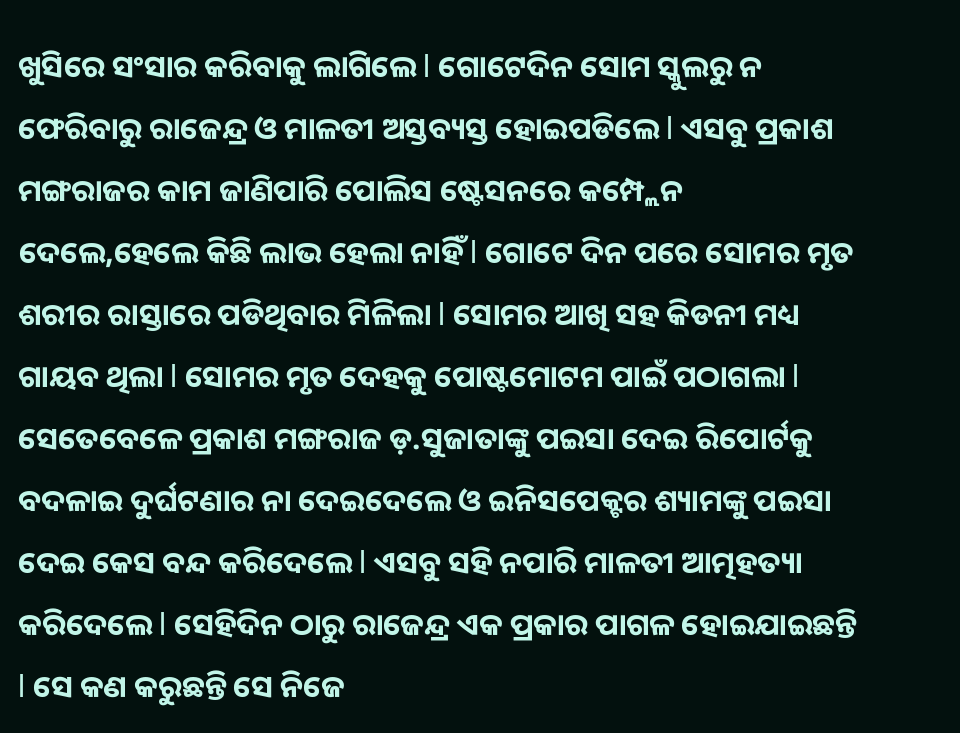ଖୁସିରେ ସଂସାର କରିବାକୁ ଲାଗିଲେ l ଗୋଟେଦିନ ସୋମ ସ୍କୁଲରୁ ନ ଫେରିବାରୁ ରାଜେନ୍ଦ୍ର ଓ ମାଳତୀ ଅସ୍ତବ୍ୟସ୍ତ ହୋଇପଡିଲେ l ଏସବୁ ପ୍ରକାଶ ମଙ୍ଗରାଜର କାମ ଜାଣିପାରି ପୋଲିସ ଷ୍ଟେସନରେ କମ୍ପ୍ଲେନ ଦେଲେ,ହେଲେ କିଛି ଲାଭ ହେଲା ନାହିଁ l ଗୋଟେ ଦିନ ପରେ ସୋମର ମୃତ ଶରୀର ରାସ୍ତାରେ ପଡିଥିବାର ମିଳିଲା l ସୋମର ଆଖି ସହ କିଡନୀ ମଧ୍ୟ ଗାୟବ ଥିଲା l ସୋମର ମୃତ ଦେହକୁ ପୋଷ୍ଟମୋଟମ ପାଇଁ ପଠାଗଲା l ସେତେବେଳେ ପ୍ରକାଶ ମଙ୍ଗରାଜ ଡ଼.ସୁଜାତାଙ୍କୁ ପଇସା ଦେଇ ରିପୋର୍ଟକୁ ବଦଳାଇ ଦୁର୍ଘଟଣାର ନା ଦେଇଦେଲେ ଓ ଇନିସପେକ୍ଟର ଶ୍ୟାମଙ୍କୁ ପଇସା ଦେଇ କେସ ବନ୍ଦ କରିଦେଲେ l ଏସବୁ ସହି ନପାରି ମାଳତୀ ଆତ୍ମହତ୍ୟା କରିଦେଲେ l ସେହିଦିନ ଠାରୁ ରାଜେନ୍ଦ୍ର ଏକ ପ୍ରକାର ପାଗଳ ହୋଇଯାଇଛନ୍ତି l ସେ କଣ କରୁଛନ୍ତି ସେ ନିଜେ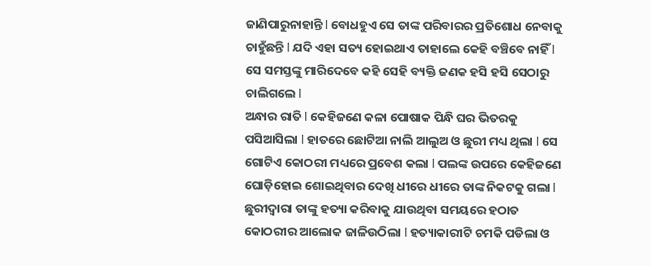ଜାଣିପାରୁନାହାନ୍ତି l ବୋଧହୁଏ ସେ ତାଙ୍କ ପରିବାରର ପ୍ରତିଶୋଧ ନେବାକୁ ଚାହୁଁଛନ୍ତି l ଯଦି ଏହା ସତ୍ୟ ହୋଇଥାଏ ତାହାଲେ କେହି ବଞ୍ଚିବେ ନାହିଁ l ସେ ସମସ୍ତଙ୍କୁ ମାରିଦେବେ କହି ସେହି ବ୍ୟକ୍ତି ଜଣକ ହସି ହସି ସେଠାରୁ ଚାଲିଗଲେ l
ଅନ୍ଧାର ରାତି l କେହିଜଣେ କଳା ପୋଷାକ ପିନ୍ଧି ଘର ଭିତରକୁ ପସିଆସିଲା l ହାତରେ ଛୋଟିଆ ନାଲି ଆଲୁଅ ଓ ଛୁରୀ ମଧ୍ୟ ଥିଲା l ସେ ଗୋଟିଏ କୋଠରୀ ମଧ୍ୟରେ ପ୍ରବେଶ କଲା l ପଲଙ୍କ ଉପରେ କେହିଜଣେ ଘୋଡ଼ିହୋଇ ଶୋଇଥିବାର ଦେଖି ଧୀରେ ଧୀରେ ତାଙ୍କ ନିକଟକୁ ଗଲା l ଛୁରୀଦ୍ୱାରା ତାଙ୍କୁ ହତ୍ୟା କରିବାକୁ ଯାଉଥିବା ସମୟରେ ହଠାତ କୋଠରୀର ଆଲୋକ ଜାଳିଉଠିଲା l ହତ୍ୟାକାରୀଟି ଚମକି ପଡିଲା ଓ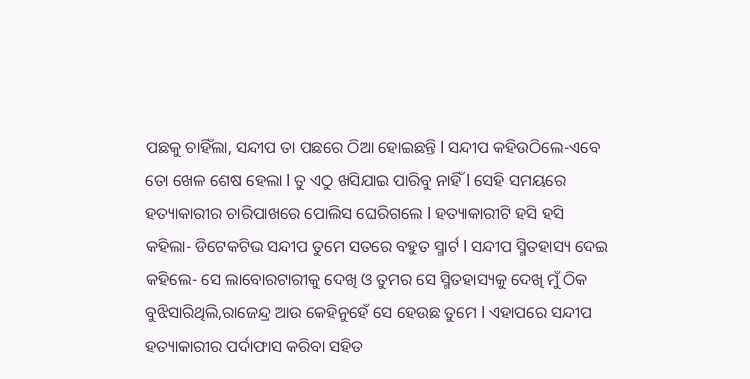ପଛକୁ ଚାହିଁଲା, ସନ୍ଦୀପ ତା ପଛରେ ଠିଆ ହୋଇଛନ୍ତି l ସନ୍ଦୀପ କହିଉଠିଲେ-ଏବେ ତୋ ଖେଳ ଶେଷ ହେଲା l ତୁ ଏଠୁ ଖସିଯାଇ ପାରିବୁ ନାହିଁ l ସେହି ସମୟରେ ହତ୍ୟାକାରୀର ଚାରିପାଖରେ ପୋଲିସ ଘେରିଗଲେ l ହତ୍ୟାକାରୀଟି ହସି ହସି କହିଲା- ଡିଟେକଟିଭ ସନ୍ଦୀପ ତୁମେ ସତରେ ବହୁତ ସ୍ମାର୍ଟ l ସନ୍ଦୀପ ସ୍ମିତହାସ୍ୟ ଦେଇ କହିଲେ- ସେ ଲାବୋରଟାରୀକୁ ଦେଖି ଓ ତୁମର ସେ ସ୍ମିତହାସ୍ୟକୁ ଦେଖି ମୁଁ ଠିକ ବୁଝିସାରିଥିଲି,ରାଜେନ୍ଦ୍ର ଆଉ କେହିନୁହେଁ ସେ ହେଉଛ ତୁମେ l ଏହାପରେ ସନ୍ଦୀପ ହତ୍ୟାକାରୀର ପର୍ଦାଫାସ କରିବା ସହିତ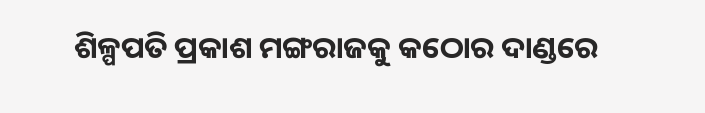ଶିଳ୍ପପତି ପ୍ରକାଶ ମଙ୍ଗରାଜକୁ କଠୋର ଦାଣ୍ଡରେ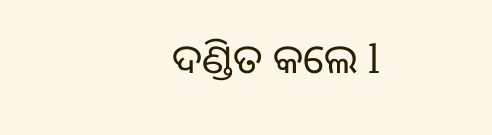ଦଣ୍ଡିତ କଲେ l